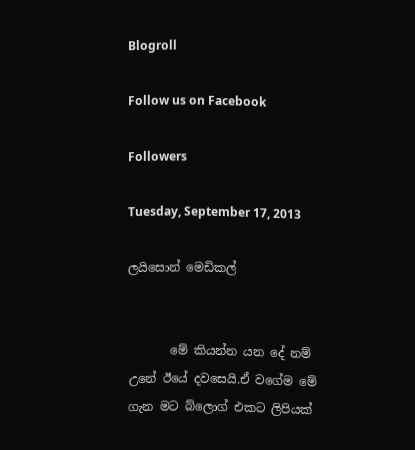Blogroll

Follow us on Facebook

Followers

Tuesday, September 17, 2013

ලයිසොන් මෙඩිකල්


       මේ කියන්න යන දේ නම් උනේ ඊයේ දවසෙයි.ඒ වගේම මේ ගැන මට බ්ලොග් එකට ලිපියක්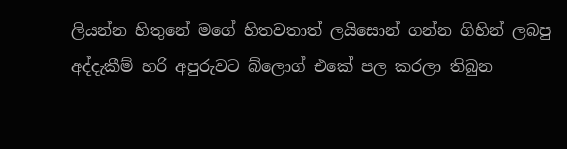ලියන්න හිතුනේ මගේ හිතවතාත් ලයිසොන් ගන්න ගිහින් ලබපු අද්දැකීම් හරි අපුරුවට බ්ලොග් එකේ පල කරලා තිබුන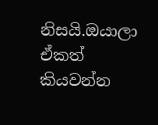නිසයි.ඔයාලා ඒකත් කියවන්න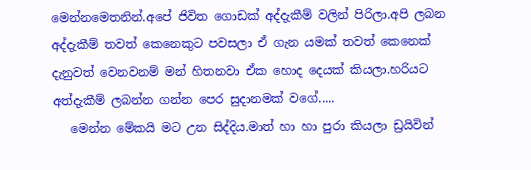මෙන්නමෙතනින්.අපේ ජිවිත ගොඩක් අද්දැකීම් වලින් පිරිලා.අපි ලබන අද්දැකීම් තවත් කෙනෙකුට පවසලා ඒ ගැන යමක් තවත් කෙනෙක් දැනුවත් වෙනවනම් මන් හිතනවා ඒක හොද දෙයක් කියලා.හරියට අත්දැකීම් ලබන්න ගන්න පෙර සුදානමක් වගේ.....
   මෙන්න මේකයි මට උන සිද්දිය.මාත් හා හා පුරා කියලා ඩ්‍රයිවින්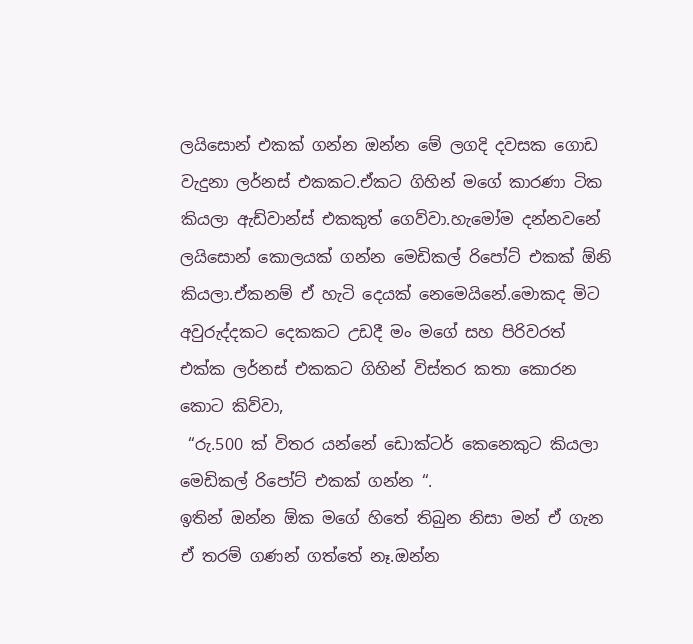ලයිසොන් එකක් ගන්න ඔන්න මේ ලගදි දවසක ගොඩ වැදුනා ලර්නස් එකකට.ඒකට ගිහින් මගේ කාරණා ටික කියලා ඇඩ්වාන්ස් එකකුත් ගෙව්වා.හැමෝම දන්නවනේ ලයිසොන් කොලයක් ගන්න මෙඩිකල් රිපෝට් එකක් ඕනි කියලා.ඒකනම් ඒ හැටි දෙයක් නෙමෙයිනේ.මොකද මිට අවුරුද්දකට දෙකකට උඩදී මං මගේ සහ පිරිවරත් එක්ක ලර්නස් එකකට ගිහින් විස්තර කතා කොරන කොට කිව්වා,
 “රු.500 ක් විතර යන්නේ ඩොක්ටර් කෙනෙකුට කියලා මෙඩිකල් රිපෝට් එකක් ගන්න “.
ඉතින් ඔන්න ඕක මගේ හිතේ තිබුන නිසා මන් ඒ ගැන ඒ තරම් ගණන් ගත්තේ නෑ.ඔන්න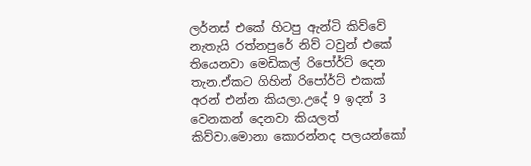ලර්නස් එකේ හිටපු ඇන්ටි කිව්වේ නැතැයි රත්නපුරේ නිව් ටවුන් එකේ තියෙනවා මෙඩිකල් රිපෝර්ට් දෙන තැන.ඒකට ගිහින් රිපෝර්ට් එකක් අරන් එන්න කියලා.උදේ 9 ඉදන් 3 වෙනකන් දෙනවා කියලත් කිව්වා.මොනා කොරන්නද පලයන්කෝ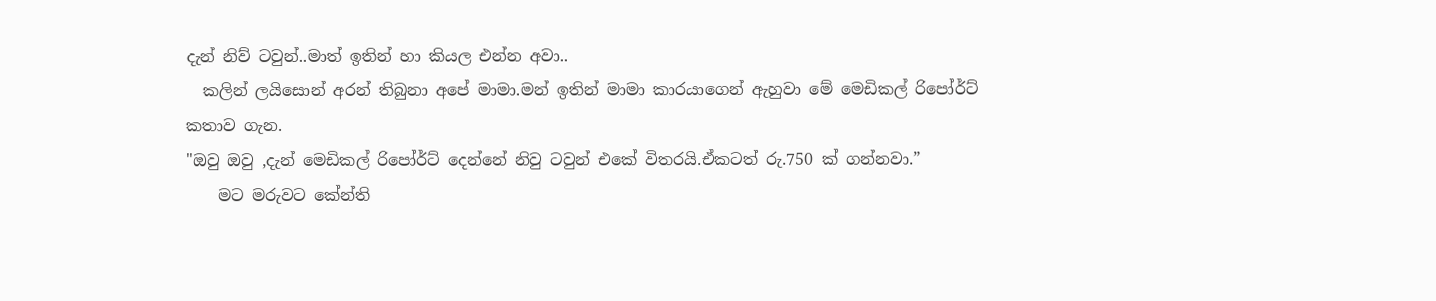දැන් නිව් ටවුන්..මාත් ඉතින් හා කියල එන්න අවා..
  කලින් ලයිසොන් අරන් තිබුනා අපේ මාමා.මන් ඉතින් මාමා කාරයාගෙන් ඇහුවා මේ මෙඩිකල් රිපෝර්ට් කතාව ගැන.
"ඔවු ඔවු ,දැන් මෙඩිකල් රිපෝර්ට් දෙන්නේ නිවු ටවුන් එකේ විතරයි.ඒකටත් රු.750 ක් ගන්නවා.”
    මට මරුවට කේන්ති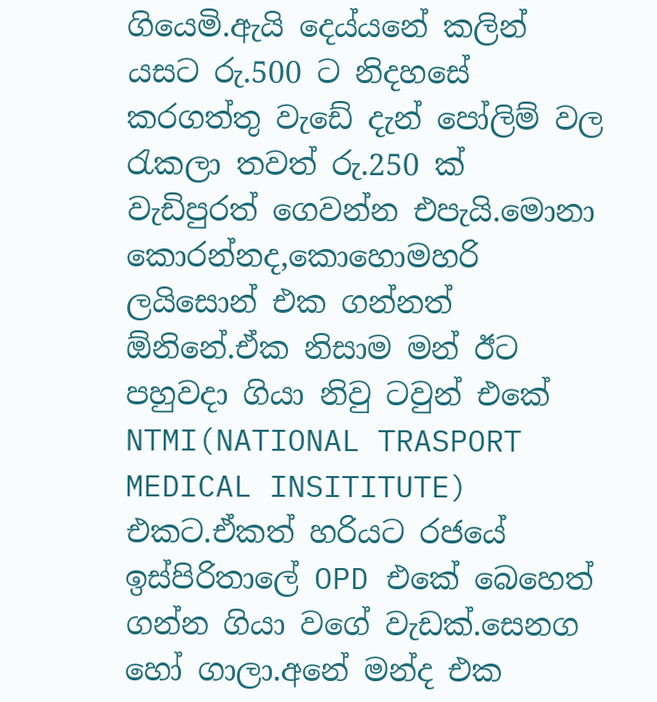ගියෙමි.ඇයි දෙය්යනේ කලින් යසට රු.500 ට නිදහසේ කරගත්තු වැඩේ දැන් පෝලිම් වල රැකලා තවත් රු.250 ක් වැඩිපුරත් ගෙවන්න එපැයි.මොනා කොරන්නද,කොහොමහරි ලයිසොන් එක ගන්නත් ඕනිනේ.ඒක නිසාම මන් ඊට පහුවදා ගියා නිවු ටවුන් එකේ NTMI(NATIONAL TRASPORT MEDICAL INSITITUTE) එකට.ඒකත් හරියට රජයේ ඉස්පිරිතාලේ OPD එකේ බෙහෙත් ගන්න ගියා වගේ වැඩක්.සෙනග හෝ ගාලා.අනේ මන්ද එක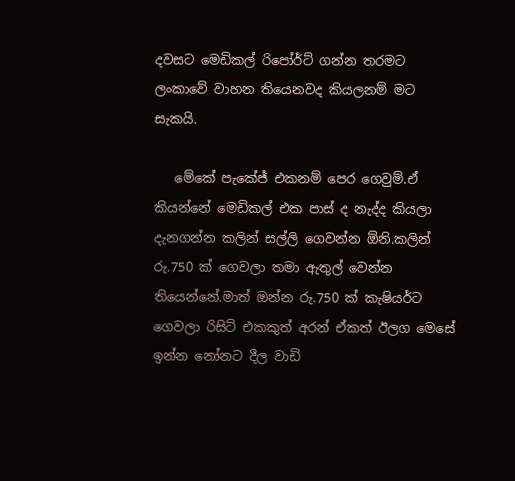දවසට මෙඩිකල් රිපෝර්ට් ගන්න තරමට ලංකාවේ වාහන තියෙනවද කියලනම් මට සැකයි.

   මේකේ පැකේජ් එකනම් පෙර ගෙවුම්.ඒ කියන්නේ මෙඩිකල් එක පාස් ද නැද්ද කියලා දැනගන්න කලින් සල්ලි ගෙවන්න ඕනි.කලින් රු.750 ක් ගෙවලා තමා ඇතුල් වෙන්න තියෙන්නේ.මාත් ඔන්න රු.750 ක් කැෂියර්ට ගෙවලා රිසිට් එකකුත් අරන් ඒකත් ඊලග මෙසේ ඉන්න නෝනට දීල වාඩි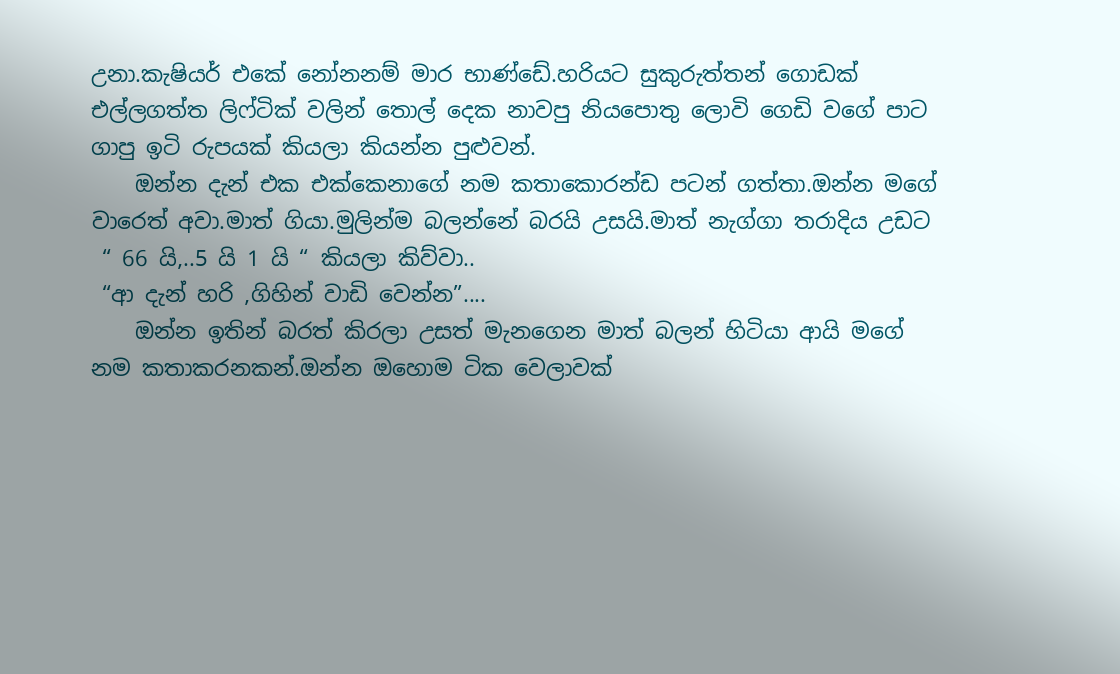උනා.කැෂියර් එකේ නෝනනම් මාර භාණ්ඩේ.හරියට සුකුරුත්තන් ගොඩක් එල්ලගත්ත ලිෆ්ටික් වලින් තොල් දෙක නාවපු නියපොතු ලොවි ගෙඩි වගේ පාට ගාපු ඉටි රුපයක් කියලා කියන්න පුළුවන්.
    ඔන්න දැන් එක එක්කෙනාගේ නම කතාකොරන්ඩ පටන් ගත්තා.ඔන්න මගේ වාරෙත් අවා.මාත් ගියා.මුලින්ම බලන්නේ බරයි උසයි.මාත් නැග්ගා තරාදිය උඩට
 “ 66 යි,..5 යි 1 යි “ කියලා කිව්වා..
 “ආ දැන් හරි ,ගිහින් වාඩි වෙන්න”....
    ඔන්න ඉතින් බරත් කිරලා උසත් මැනගෙන මාත් බලන් හිටියා ආයි මගේ නම කතාකරනකන්.ඔන්න ඔහොම ටික වෙලාවක්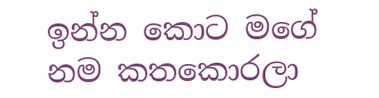ඉන්න කොට මගේ නම කතකොරලා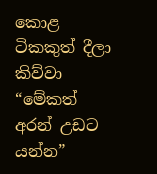කොළ ටිකකුත් දීලා කිව්වා “මේකත් අරන් උඩට යන්න”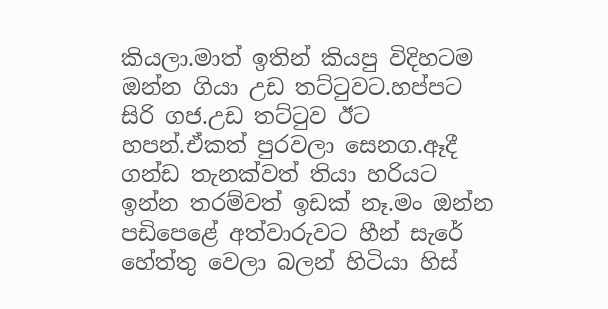කියලා.මාත් ඉතින් කියපු විදිහටම ඔන්න ගියා උඩ තට්ටුවට.හප්පට සිරි ගජ.උඩ තට්ටුව ඊට හපන්.ඒකත් පුරවලා සෙනග.ඈදී ගන්ඩ තැනක්වත් තියා හරියට ඉන්න තරම්වත් ඉඩක් නෑ.මං ඔන්න පඩිපෙළේ අත්වාරුවට හීන් සැරේ හේත්තු වෙලා බලන් හිටියා හිස්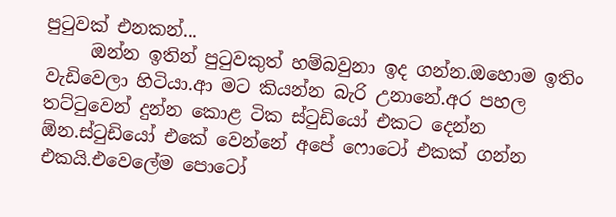පුටුවක් එනකන්...
     ඔන්න ඉතින් පුටුවකුත් හම්බවුනා ඉද ගන්න.ඔහොම ඉතිං වැඩිවෙලා හිටියා.ආ මට කියන්න බැරි උනානේ.අර පහල තට්ටුවෙන් දුන්න කොළ ටික ස්ටුඩියෝ එකට දෙන්න ඕන.ස්ටුඩියෝ එකේ වෙන්නේ අපේ ෆොටෝ එකක් ගන්න එකයි.එවෙලේම පොටෝ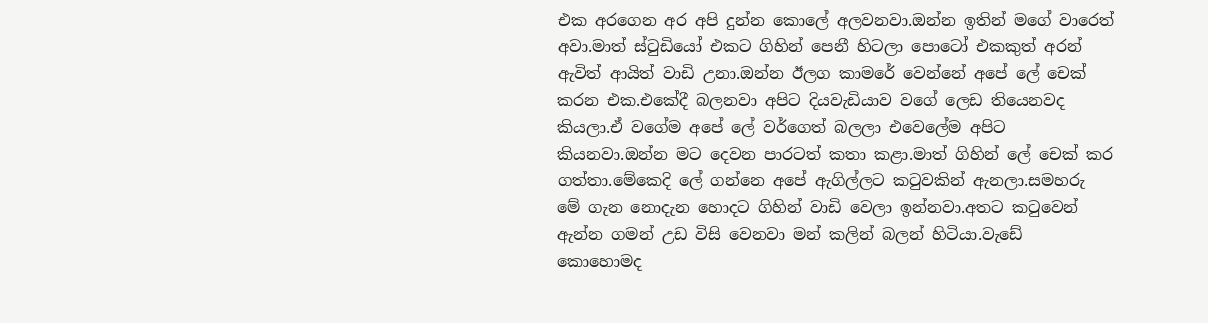එක අරගෙන අර අපි දුන්න කොලේ අලවනවා.ඔන්න ඉතින් මගේ වාරෙත් අවා.මාත් ස්ටුඩියෝ එකට ගිහින් පෙනී හිටලා පොටෝ එකකුත් අරන් ඇවිත් ආයිත් වාඩි උනා.ඔන්න ඊලග කාමරේ වෙන්නේ අපේ ලේ චෙක් කරන එක.එකේදී බලනවා අපිට දියවැඩියාව වගේ ලෙඩ තියෙනවද කියලා.ඒ වගේම අපේ ලේ වර්ගෙත් බලලා එවෙලේම අපිට කියනවා.ඔන්න මට දෙවන පාරටත් කතා කළා.මාත් ගිහින් ලේ චෙක් කර ගත්තා.මේකෙදි ලේ ගන්නෙ අපේ ඇගිල්ලට කටුවකින් ඇනලා.සමහරු මේ ගැන නොදැන හොදට ගිහින් වාඩි වෙලා ඉන්නවා.අතට කටුවෙන් ඇන්න ගමන් උඩ විසි වෙනවා මන් කලින් බලන් හිටියා.වැඩේ කොහොමද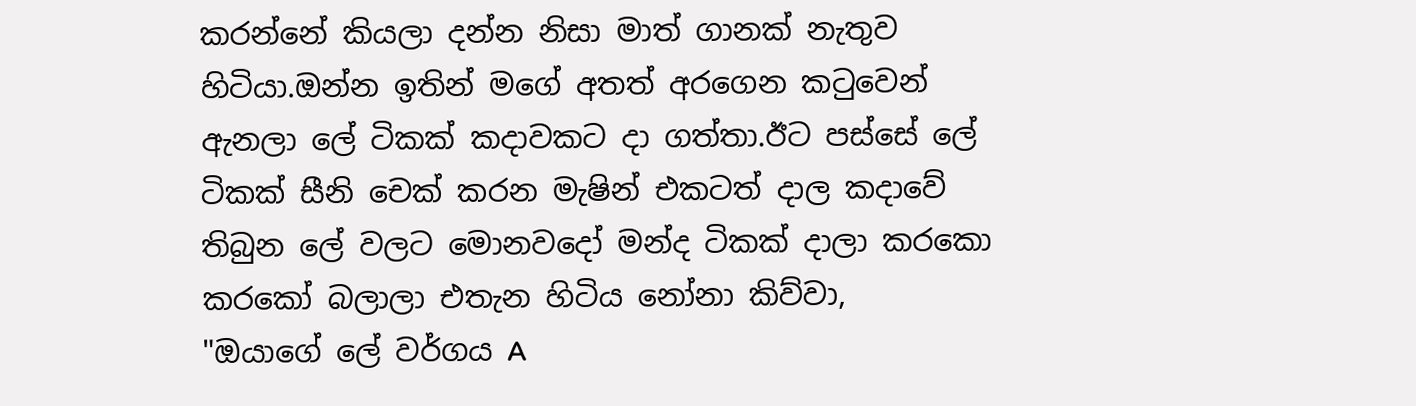කරන්නේ කියලා දන්න නිසා මාත් ගානක් නැතුව හිටියා.ඔන්න ඉතින් මගේ අතත් අරගෙන කටුවෙන් ඇනලා ලේ ටිකක් කදාවකට දා ගත්තා.ඊට පස්සේ ලේ ටිකක් සීනි චෙක් කරන මැෂින් එකටත් දාල කදාවේ තිබුන ලේ වලට මොනවදෝ මන්ද ටිකක් දාලා කරකො කරකෝ බලාලා එතැන හිටිය නෝනා කිව්වා,
"ඔයාගේ ලේ වර්ගය A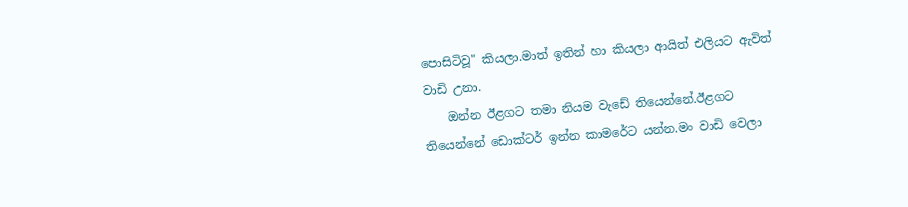පොසිටිවූ" කියලා.මාත් ඉතින් හා කියලා ආයිත් එලියට ඇවිත් වාඩි උනා.
    ඔන්න ඊළගට තමා නියම වැඩේ තියෙන්නේ.ඊළගට තියෙන්නේ ඩොක්ටර් ඉන්න කාමරේට යන්න.මං වාඩි වෙලා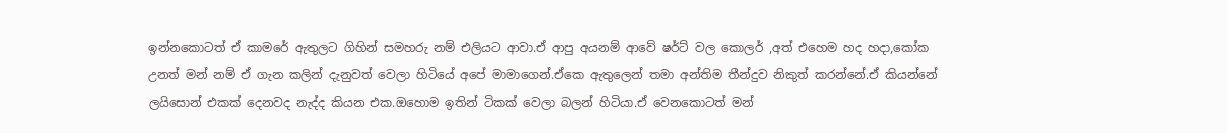ඉන්නකොටත් ඒ කාමරේ ඇතුලට ගිහින් සමහරු නම් එලියට ආවා.ඒ ආපු අයනම් ආවේ ෂර්ට් වල කොලර් ,අත් එහෙම හද හදා,කෝක උනත් මන් නම් ඒ ගැන කලින් දැනුවත් වෙලා හිටියේ අපේ මාමාගෙන්.ඒකෙ ඇතුලෙන් තමා අන්තිම තීන්දුව නිකුත් කරන්නේ.ඒ කියන්නේ ලයිසොන් එකක් දෙනවද නැද්ද කියන එක.ඔහොම ඉතින් ටිකක් වෙලා බලන් හිටියා.ඒ වෙනකොටත් මන්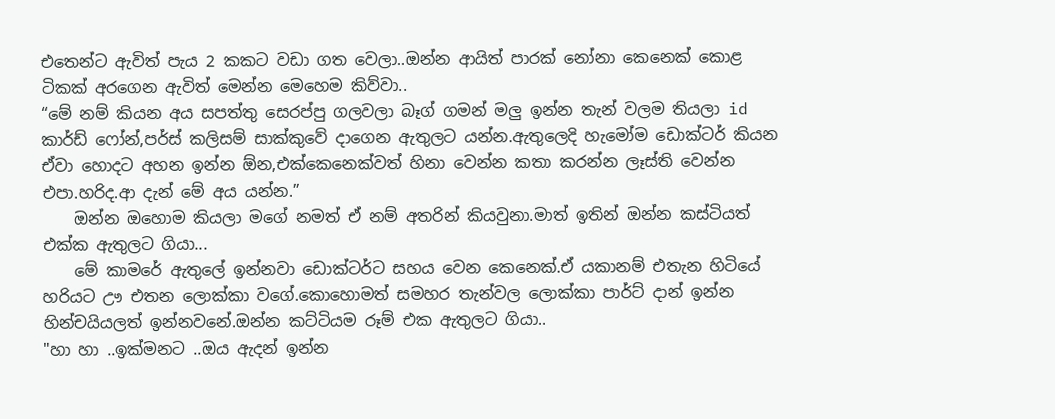එතෙන්ට ඇවිත් පැය 2 කකට වඩා ගත වෙලා..ඔන්න ආයිත් පාරක් නෝනා කෙනෙක් කොළ ටිකක් අරගෙන ඇවිත් මෙන්න මෙහෙම කිව්වා..
“මේ නම් කියන අය සපත්තු සෙරප්පු ගලවලා බෑග් ගමන් මලු ඉන්න තැන් වලම තියලා id කාර්ඩ් ෆෝන්,පර්ස් කලිසම් සාක්කුවේ දාගෙන ඇතුලට යන්න.ඇතුලෙදි හැමෝම ඩොක්ටර් කියන ඒවා හොදට අහන ඉන්න ඕන,එක්කෙනෙක්වත් හිනා වෙන්න කතා කරන්න ලෑස්ති වෙන්න එපා.හරිද.ආ දැන් මේ අය යන්න.”
    ඔන්න ඔහොම කියලා මගේ නමත් ඒ නම් අතරින් කියවුනා.මාත් ඉතින් ඔන්න කස්ටියත් එක්ක ඇතුලට ගියා...
    මේ කාමරේ ඇතුලේ ඉන්නවා ඩොක්ටර්ට සහය වෙන කෙනෙක්.ඒ යකානම් එතැන හිටියේ හරියට ඌ එතන ලොක්කා වගේ.කොහොමත් සමහර තැන්වල ලොක්කා පාර්ට් දාන් ඉන්න හින්චයියලත් ඉන්නවනේ.ඔන්න කට්ටියම රූම් එක ඇතුලට ගියා..
"හා හා ..ඉක්මනට ..ඔය ඇදන් ඉන්න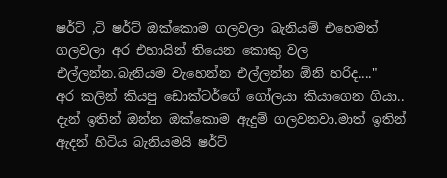ෂර්ට් ,ටි ෂර්ට් ඔක්කොම ගලවලා බැනියම් එහෙමත් ගලවලා අර එහායින් තියෙන කොකු වල එල්ලන්න.බැනියම වැහෙන්න එල්ලන්න ඕනි හරිද...."
අර කලින් කියපු ඩොක්ටර්ගේ ගෝලයා කියාගෙන ගියා..
දැන් ඉතින් ඔන්න ඔක්කොම ඇදුම් ගලවනවා.මාත් ඉතින් ඇදන් හිටිය බැනියමයි ෂර්ට්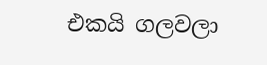එකයි ගලවලා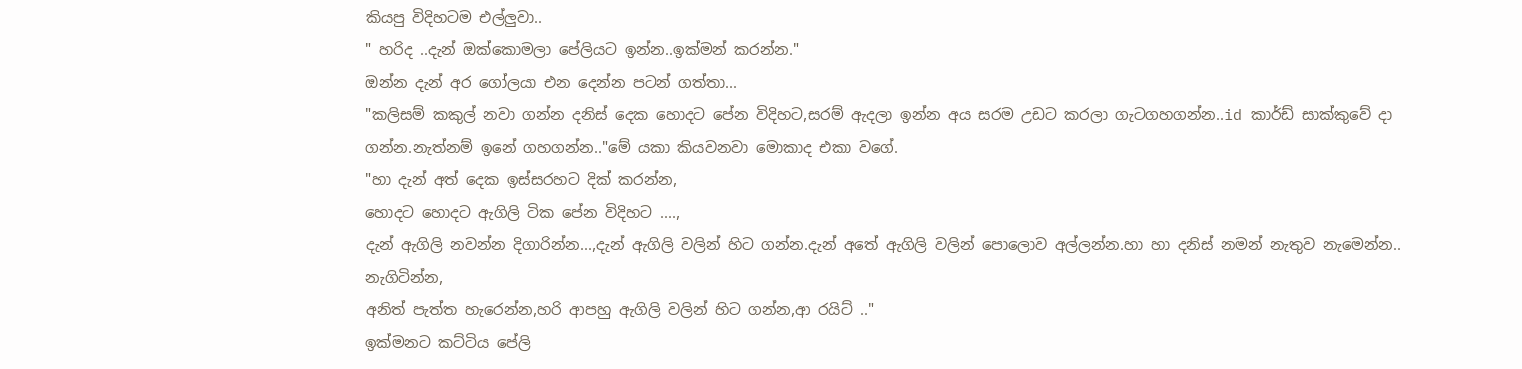කියපු විදිහටම එල්ලුවා..
" හරිද ..දැන් ඔක්කොමලා පේලියට ඉන්න..ඉක්මන් කරන්න."
ඔන්න දැන් අර ගෝලයා එන දෙන්න පටන් ගත්තා...
"කලිසම් කකුල් නවා ගන්න දනිස් දෙක හොදට පේන විදිහට,සරම් ඇදලා ඉන්න අය සරම උඩට කරලා ගැටගහගන්න..id කාර්ඩ් සාක්කුවේ දා ගන්න.නැත්නම් ඉනේ ගහගන්න.."මේ යකා කියවනවා මොකාද එකා වගේ.
"හා දැන් අත් දෙක ඉස්සරහට දික් කරන්න,
හොදට හොදට ඇගිලි ටික පේන විදිහට ....,
දැන් ඇගිලි නවන්න දිගාරින්න...,දැන් ඇගිලි වලින් හිට ගන්න.දැන් අතේ ඇගිලි වලින් පොලොව අල්ලන්න.හා හා දනිස් නමන් නැතුව නැමෙන්න..
නැගිටින්න,
අනිත් පැත්ත හැරෙන්න,හරි ආපහු ඇගිලි වලින් හිට ගන්න,ආ රයිට් .."
ඉක්මනට කට්ටිය පේලි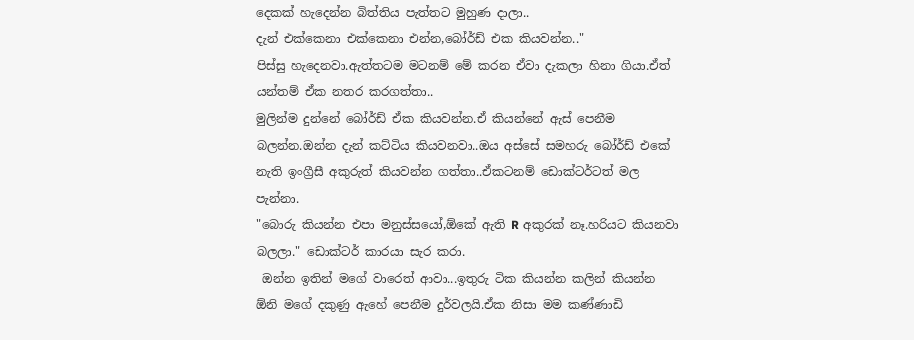දෙකක් හැදෙන්න බිත්තිය පැත්තට මුහුණ දාලා..
දැන් එක්කෙනා එක්කෙනා එන්න,බෝර්ඩ් එක කියවන්න.."
පිස්සු හැදෙනවා.ඇත්තටම මටනම් මේ කරන ඒවා දැකලා හිනා ගියා.ඒත් යන්තම් ඒක නතර කරගත්තා..
මුලින්ම දුන්නේ බෝර්ඩ් ඒක කියවන්න.ඒ කියන්නේ ඇස් පෙනීම බලන්න.ඔන්න දැන් කට්ටිය කියවනවා..ඔය අස්සේ සමහරු බෝර්ඩ් එකේ නැති ඉංග්‍රීසී අකුරුත් කියවන්න ගත්තා..ඒකටනම් ඩොක්ටර්ටත් මල පැන්නා.
"බොරු කියන්න එපා මනුස්සයෝ,ඕකේ ඇති R අකුරක් නෑ.හරියට කියනවා බලලා." ඩොක්ටර් කාරයා සැර කරා.
 ඔන්න ඉතින් මගේ වාරෙත් ආවා...ඉතුරු ටික කියන්න කලින් කියන්න ඕනි මගේ දකුණු ඇහේ පෙනීම දුර්වලයි.ඒක නිසා මම කණ්ණාඩි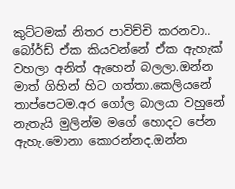කුට්ටමක් නිතර පාවිච්චි කරනවා..
බෝර්ඩ් ඒක කියවන්නේ ඒක ඇහැක් වහලා අනිත් ඇහෙන් බලලා.ඔන්න මාත් ගිහින් හිට ගත්තා.කෙලියනේ තාප්පෙටම.අර ගෝල බාලයා වහුනේ නැතැයි මුලින්ම මගේ හොදට පේන ඇහැ.මොනා කොරන්නද.ඔන්න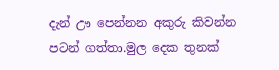දැන් ඌ පෙන්නන අකුරු කිවන්න පටන් ගත්තා.මුල දෙක තුනක්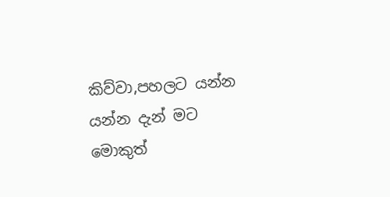කිව්වා,පහලට යන්න යන්න දැන් මට මොකුත්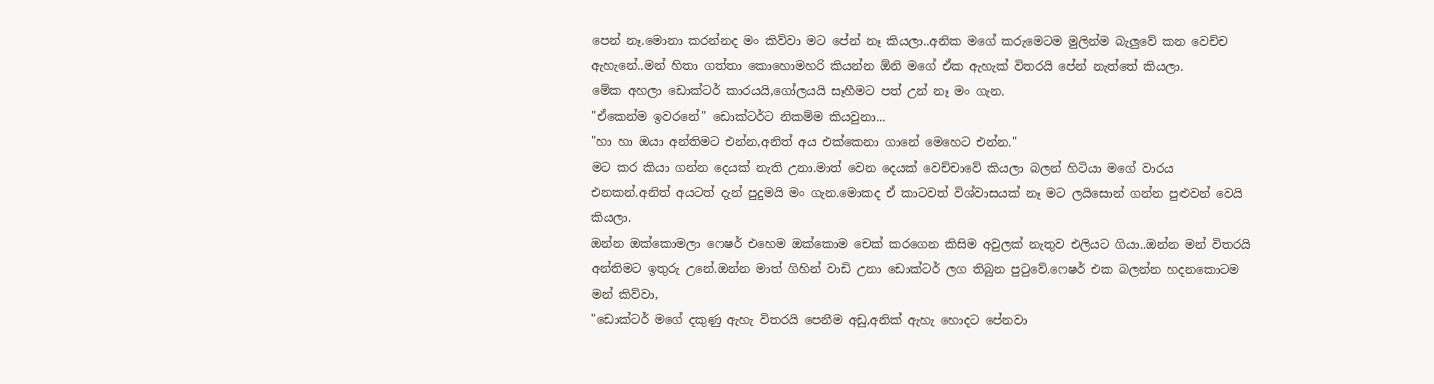පෙන් නෑ.මොනා කරන්නද මං කිව්වා මට පේන් නෑ කියලා..අනික මගේ කරුමෙටම මුලින්ම බැලුවේ කන වෙච්ච ඇහැනේ..මන් හිතා ගත්තා කොහොමහරි කියන්න ඕනි මගේ ඒක ඇහැක් විතරයි පේන් නැත්තේ කියලා.
මේක අහලා ඩොක්ටර් කාරයයි,ගෝලයයි සෑහීමට පත් උන් නෑ මං ගැන.
"ඒකෙන්ම ඉවරනේ" ඩොක්ටර්ට නිකම්ම කියවුනා...
"හා හා ඔයා අන්තිමට එන්න,අනිත් අය එක්කෙනා ගානේ මෙහෙට එන්න."
මට කර කියා ගන්න දෙයක් නැති උනා.මාත් වෙන දෙයක් වෙච්චාවේ කියලා බලන් හිටියා මගේ වාරය එනකන්.අනිත් අයටත් දැන් පුදුමයි මං ගැන.මොකද ඒ කාටවත් විශ්වාසයක් නෑ මට ලයිසොන් ගන්න පුළුවන් වෙයි කියලා.
ඔන්න ඔක්කොමලා ෆෙෂර් එහෙම ඔක්කොම චෙක් කරගෙන කිසිම අවුලක් නැතුව එලියට ගියා..ඔන්න මන් විතරයි අන්තිමට ඉතුරු උනේ.ඔන්න මාත් ගිහින් වාඩි උනා ඩොක්ටර් ලග තිබුන පුටුවේ.ෆෙෂර් එක බලන්න හදනකොටම මන් කිව්වා,
"ඩොක්ටර් මගේ දකුණු ඇහැ විතරයි පෙනීම අඩු,අනික් ඇහැ හොදට පේනවා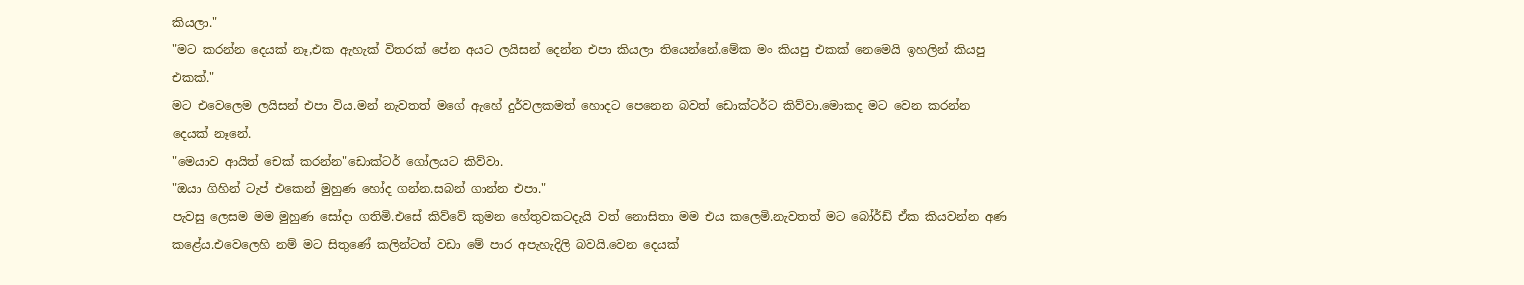කියලා."
"මට කරන්න දෙයක් නෑ,එක ඇහැක් විතරක් පේන අයට ලයිසන් දෙන්න එපා කියලා තියෙන්නේ.මේක මං කියපු එකක් නෙමෙයි ඉහලින් කියපු එකක්."
මට එවෙලෙම ලයිසන් එපා විය.මන් නැවතත් මගේ ඇහේ දුර්වලකමත් හොදට පෙනෙන බවත් ඩොක්ටර්ට කිව්වා.මොකද මට වෙන කරන්න දෙයක් නෑනේ.
"මෙයාව ආයිත් චෙක් කරන්න"ඩොක්ටර් ගෝලයට කිව්වා.
"ඔයා ගිහින් ටැප් එකෙන් මුහුණ හෝද ගන්න.සබන් ගාන්න එපා."
පැවසු ලෙසම මම මුහුණ සෝදා ගතිමි.එසේ කිව්වේ කුමන හේතුවකටදැයි වත් නොසිතා මම එය කලෙමි.නැවතත් මට බෝර්ඩ් ඒක කියවන්න අණ කළේය.එවෙලෙහි නම් මට සිතුණේ කලින්ටත් වඩා මේ පාර අපැහැදිලි බවයි.වෙන දෙයක්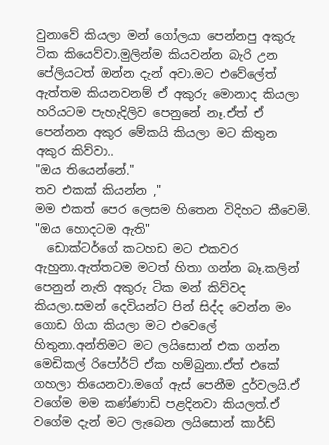වුනාවේ කියලා මන් ගෝලයා පෙන්නපු අකුරු ටික කියෙව්වා.මුලින්ම කියවන්න බැරි උන පේලියටත් ඔන්න දැන් අවා.මට එවේලේත් ඇත්තම කියනවනම් ඒ අකුරු මොනාද කියලා හරියටම පැහැදිලිව පෙනුනේ නෑ.ඒත් ඒ පෙන්නන අකුර මේකයි කියලා මට කිතුන අකුර කිව්වා..
"ඔය තියෙන්නේ."
තව එකක් කියන්න ,"
මම එකත් පෙර ලෙසම හිතෙන විදිහට කීවෙමි.
"ඔය හොදටම ඇති"
  ඩොක්ටර්ගේ කටහඩ මට එකවර ඇහුනා.ඇත්තටම මටත් හිතා ගන්න බෑ.කලින් පෙනුන් නැති අකුරු ටික මන් කිව්වද කියලා.සමන් දෙවියන්ට පින් සිද්ද වෙන්න මං ගොඩ ගියා කියලා මට එවෙලේ හිතුනා.අන්තිමට මට ලයිසොන් එක ගන්න මෙඩිකල් රිපෝර්ට් ඒක හම්බුනා.ඒත් එකේ ගහලා තියෙනවා.මගේ ඇස් පෙනීම දුර්වලයි.ඒ වගේම මම කණ්ණාඩි පළදිනවා කියලත්.ඒ වගේම දැන් මට ලැබෙන ලයිසොන් කාර්ඩ්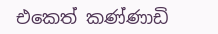එකෙත් කණ්ණාඩි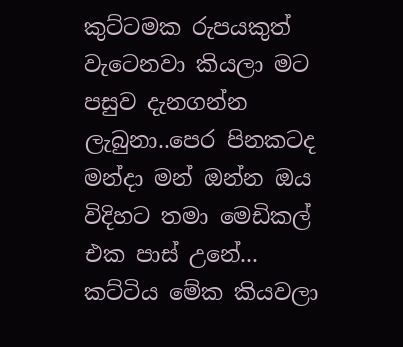කුට්ටමක රුපයකුත් වැටෙනවා කියලා මට පසුව දැනගන්න ලැබුනා..පෙර පිනකටද මන්දා මන් ඔන්න ඔය විදිහට තමා මෙඩිකල් එක පාස් උනේ...
කට්ටිය මේක කියවලා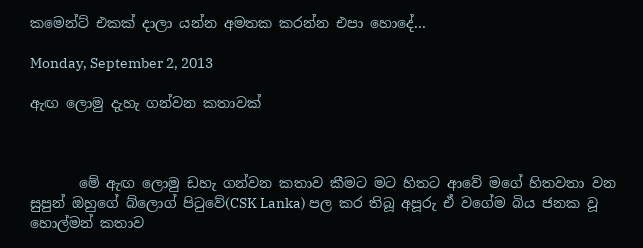කමෙන්ට් එකක් දාලා යන්න අමතක කරන්න එපා හොදේ...

Monday, September 2, 2013

ඇඟ ලොමු දැහැ ගන්වන කතාවක්



       මේ ඇඟ ලොමු ඩහැ ගන්වන කතාව කීමට මට හිතට ආවේ මගේ හිතවතා වන සුපුන් ඔහුගේ බ්ලොග් පිටුවේ(CSK Lanka) පල කර තිබූ අපූරු ඒ වගේම බිය ජනක වූ හොල්මන් කතාව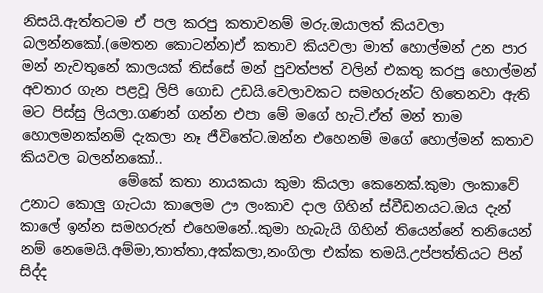නිසයි.ඇත්තටම ඒ පල කරපු කතාවනම් මරු.ඔයාලත් කියවලා බලන්නකෝ.(මෙතන කොටන්න)ඒ කතාව කියවලා මාත් හොල්මන් උන පාර මන් නැවතුනේ කාලයක් තිස්සේ මන් පුවත්පත් වලින් එකතු කරපු හොල්මන් අවතාර ගැන පළවූ ලිපි ගොඩ උඩයි.වෙලාවකට සමහරුන්ට හිතෙනවා ඇති මට පිස්සු ලියලා.ගණන් ගන්න එපා මේ මගේ හැටි.ඒත් මන් තාම හොලමනක්නම් දැකලා නෑ ජීවිතේට.ඔන්න එහෙනම් මගේ හොල්මන් කතාව කියවල බලන්නකෝ..
              මේකේ කතා නායකයා කුමා කියලා කෙනෙක්.කුමා ලංකාවේ උනාට කොලු ගැටයා කාලෙම ඌ ලංකාව දාල ගිහින් ස්වීඩනයට.ඔය දැන් කාලේ ඉන්න සමහරුත් එහෙමනේ..කුමා හැබැයි ගිහින් තියෙන්නේ තනියෙන් නම් නෙමෙයි.අම්මා,තාත්තා,අක්කලා,නංගිලා එක්ක තමයි.උප්පත්තියට පින් සිද්ද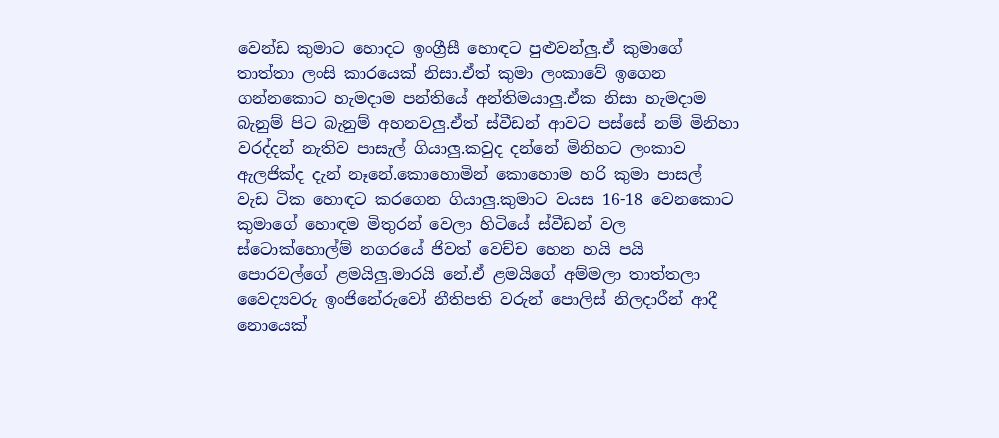වෙන්ඩ කුමාට හොදට ඉංග්‍රීසී හොඳට පුළුවන්ලු.ඒ කුමාගේ තාත්තා ලංසි කාරයෙක් නිසා.ඒත් කුමා ලංකාවේ ඉගෙන ගන්නකොට හැමදාම පන්තියේ අන්තිමයාලු.ඒක නිසා හැමදාම බැනුම් පිට බැනුම් අහනවලු.ඒත් ස්වීඩන් ආවට පස්සේ නම් මිනිහා වරද්දන් නැතිව පාසැල් ගියාලු.කවුද දන්නේ මිනිහට ලංකාව ඇලජික්ද දැන් නෑනේ.කොහොමින් කොහොම හරි කුමා පාසල් වැඩ ටික හොඳට කරගෙන ගියාලු.කුමාට වයස 16-18 වෙනකොට කුමාගේ හොඳම මිතුරන් වෙලා හිටියේ ස්වීඩන් වල ස්ටොක්හොල්ම් නගරයේ ජිවත් වෙච්ච හෙන හයි පයි පොරවල්ගේ ළමයිලු.මාරයි නේ.ඒ ළමයිගේ අම්මලා තාත්තලා වෛද්‍යවරු ඉංජිනේරුවෝ නීතිපති වරුන් පොලිස් නිලදාරීන් ආදී නොයෙක්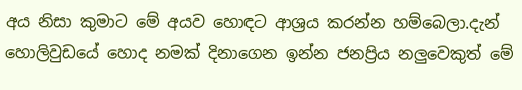අය නිසා කුමාට මේ අයව හොඳට ආශ්‍රය කරන්න හම්බෙලා.දැන් හොලිවුඩයේ හොද නමක් දිනාගෙන ඉන්න ජනප්‍රිය නලුවෙකුත් මේ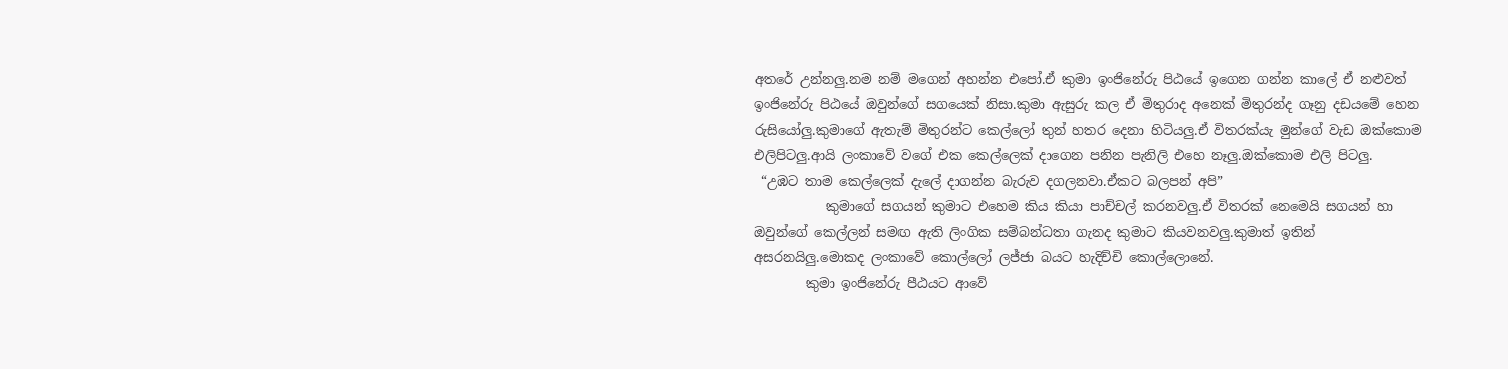අතරේ උන්නලු.නම නම් මගෙන් අහන්න එපෝ.ඒ කුමා ඉංජිනේරු පිඨයේ ඉගෙන ගන්න කාලේ ඒ නළුවත් ඉංජිනේරු පිඨයේ ඔවුන්ගේ සගයෙක් නිසා.කුමා ඇසුරු කල ඒ මිතුරාද අනෙක් මිතුරන්ද ගෑනු දඩයමේ හෙන රුසියෝලු.කුමාගේ ඇතැම් මිතුරන්ට කෙල්ලෝ තුන් හතර දෙනා හිටියලු.ඒ විතරක්යැ මුන්ගේ වැඩ ඔක්කොම එලිපිටලු.ආයි ලංකාවේ වගේ එක කෙල්ලෙක් දාගෙන පනින පැනිලි එහෙ නෑලු.ඔක්කොම එලි පිටලු.
 “උඹට තාම කෙල්ලෙක් දැලේ දාගන්න බැරුව දගලනවා.ඒකට බලපන් අපි”
           කුමාගේ සගයන් කුමාට එහෙම කිය කියා පාච්චල් කරනවලු.ඒ විතරක් නෙමෙයි සගයන් හා ඔවුන්ගේ කෙල්ලන් සමඟ ඇති ලිංගික සම්බන්ධතා ගැනද කුමාට කියවනවලු.කුමාත් ඉතින් අසරනයිලු.මොකද ලංකාවේ කොල්ලෝ ලජ්ජා බයට හැදිච්චි කොල්ලොනේ.
        කුමා ඉංජිනේරු පීඨයට ආවේ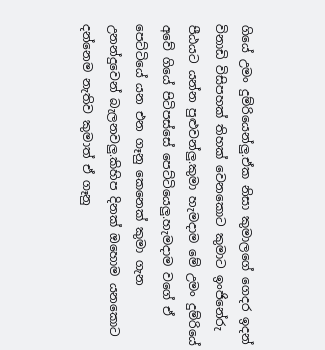ගියේ උමං දුම්රියෙන්ලු.ඒක නිසා කුමාලගේ ගෙදර ඉදන් විනාඩි විසිපහක් තිහක් වෙනකොට කුමාට ඉංජිනේරු පීඨයට යන්න පුළුවන්ලු.කුමා හැමදාම මේ උමං දුම්රියේ අවේ ගියේ පිටිපස්සේ පෙට්ටියෙලු.හැමදාම වගේ ඒ පෙට්ටියේ යන එන ගෑනු කෙනෙක් කුමා ගැන උනන්දුවෙන් බැලනවලු.කිහිප දිනක් ඔහොම යනකොට දන්නෙම නැතිව කුමාත් ඒ ගෑනු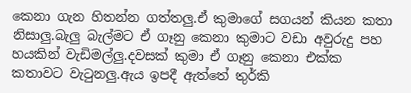කෙනා ගැන හිතන්න ගත්තලු.ඒ කුමාගේ සගයන් කියන කතා නිසාලු.බැලු බැල්මට ඒ ගෑනු කෙනා කුමාට වඩා අවුරුදු පහ හයකින් වැඩිමල්ලු.දවසක් කුමා ඒ ගෑනු කෙනා එක්ක කතාවට වැටුනලු.ඇය ඉපදී ඇත්තේ තුර්කි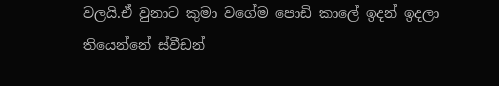වලයි.ඒ වුනාට කුමා වගේම පොඩි කාලේ ඉදන් ඉදලා තියෙන්නේ ස්වීඩන්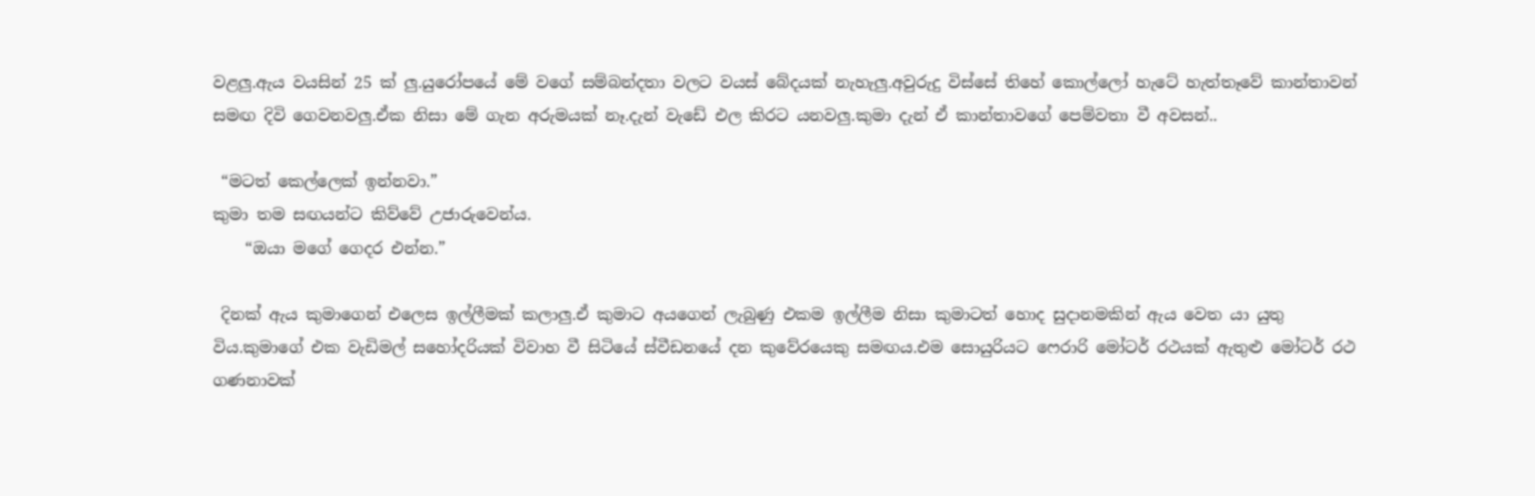වළලු.ඇය වයසින් 25 ක් ලු.යුරෝපයේ මේ වගේ සම්බන්දතා වලට වයස් බේදයක් නැහැලු.අවුරුදු විස්සේ තිහේ කොල්ලෝ හැටේ හැත්තෑවේ කාන්තාවන් සමඟ දිවි ගෙවනවලු.ඒක නිසා මේ ගැන අරුමයක් නෑ.දැන් වැඩේ එල කිරට යනවලු.කුමා දැන් ඒ කාන්තාවගේ පෙම්වතා වී අවසන්..

 “මටත් කෙල්ලෙක් ඉන්නවා.”
කුමා තම සඟයන්ට කිව්වේ උජාරුවෙන්ය.
    “ඔයා මගේ ගෙදර එන්න.”

 දිනක් ඇය කුමාගෙන් එලෙස ඉල්ලීමක් කලාලු.ඒ කුමාට අයගෙන් ලැබුණු එකම ඉල්ලීම නිසා කුමාටත් හොද සුදානමකින් ඇය වෙත යා යුතු විය.කුමාගේ එක වැඩිමල් සහෝදරියක් විවාහ වී සිටියේ ස්වීඩනයේ දන කුවේරයෙකු සමඟය.එම සොයුරියට ෆෙරාරි මෝටර් රථයක් ඇතුළු මෝටර් රථ ගණනාවක්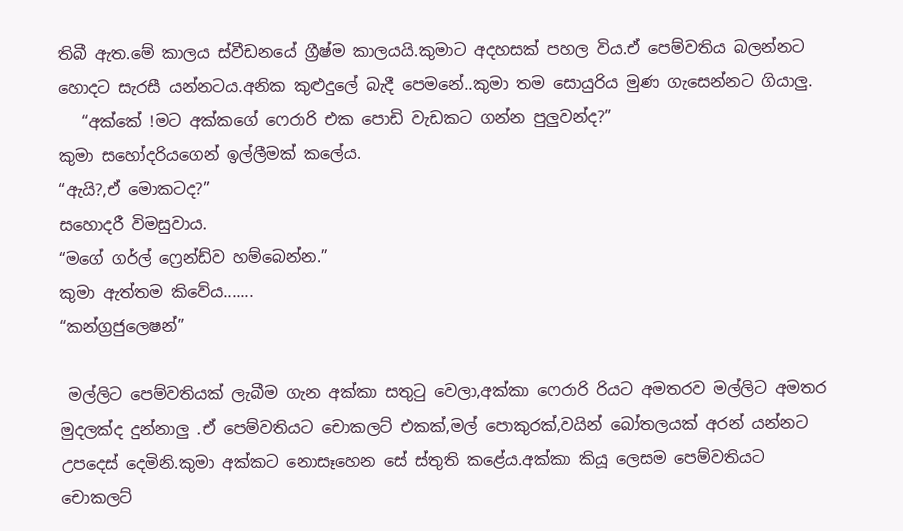තිබී ඇත.මේ කාලය ස්වීඩනයේ ග්‍රීෂ්ම කාලයයි.කුමාට අදහසක් පහල විය.ඒ පෙම්වතිය බලන්නට හොදට සැරසී යන්නටය.අනික කුළුදුලේ බැදී පෙමනේ..කුමා තම සොයුරිය මුණ ගැසෙන්නට ගියාලු.
   “අක්කේ !මට අක්කගේ ෆෙරාරි එක පොඩි වැඩකට ගන්න පුලුවන්ද?”
කුමා සහෝදරියගෙන් ඉල්ලීමක් කලේය.
“ඇයි?,ඒ මොකටද?”
සහොදරී විමසුවාය.
“මගේ ගර්ල් ෆ්‍රෙන්ඩ්ව හම්බෙන්න.”
කුමා ඇත්තම කිවේය.......
“කන්ග්‍රජුලෙෂන්”

 මල්ලිට පෙම්වතියක් ලැබීම ගැන අක්කා සතුටු වෙලා,අක්කා ෆෙරාරි රියට අමතරව මල්ලිට අමතර මුදලක්ද දුන්නාලු .ඒ පෙම්වතියට චොකලට් එකක්,මල් පොකුරක්,වයින් බෝතලයක් අරන් යන්නට උපදෙස් දෙමිනි.කුමා අක්කට නොසෑහෙන සේ ස්තුති කළේය.අක්කා කියූ ලෙසම පෙම්වතියට චොකලට්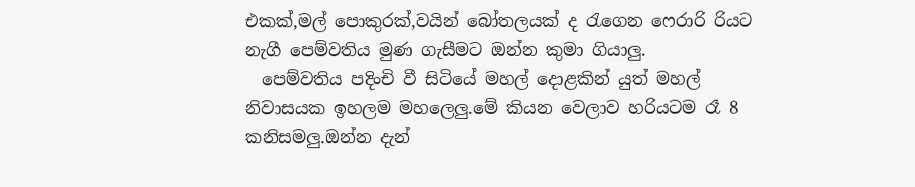එකක්,මල් පොකුරක්,වයින් බෝතලයක් ද රැගෙන ෆෙරාරි රියට නැගී පෙම්වතිය මුණ ගැසීමට ඔන්න කුමා ගියාලු.
  පෙම්වතිය පදිංචි වී සිටියේ මහල් දොළකින් යුත් මහල් නිවාසයක ඉහලම මහලෙලු.මේ කියන වෙලාව හරියටම රෑ 8 කනිසමලු.ඔන්න දැන්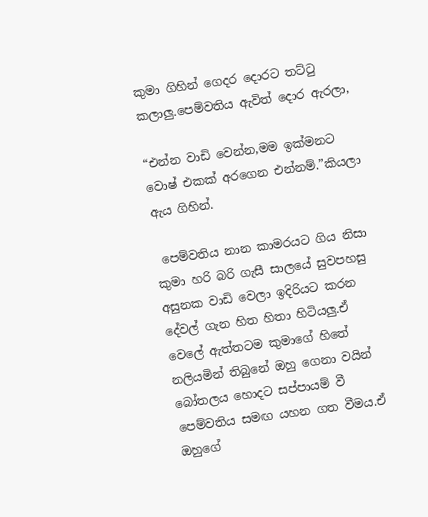කුමා ගිහින් ගෙදර දොරට තට්ටු කලාලු.පෙම්වතිය ඇවිත් දොර ඇරලා,

“එන්න වාඩි වෙන්න,මම ඉක්මනට වොෂ් එකක් අරගෙන එන්නම්.”කියලා ඇය ගිහින්.

 පෙම්වතිය නාන කාමරයට ගිය නිසා කුමා හරි බරි ගැසී සාලයේ සුවපහසු අසුනක වාඩි වෙලා ඉදිරියට කරන දේවල් ගැන හිත හිතා හිටියලු.ඒ වෙලේ ඇත්තටම කුමාගේ හිතේ නලියමින් තිබුනේ ඔහු ගෙනා වයින් බෝතලය හොදට සප්පායම් වී පෙම්වතිය සමඟ යහන ගත වීමය.ඒ ඔහුගේ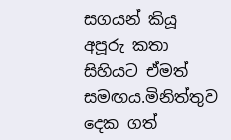සගයන් කියූ අපූරු කතා සිහියට ඒමත් සමඟය.මිනිත්තුව දෙක ගත්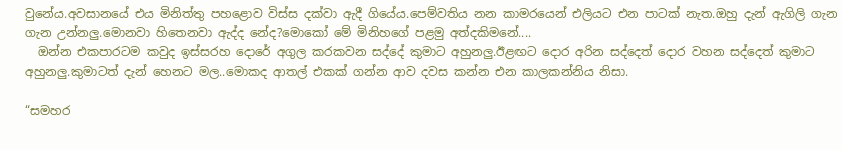වුනේය.අවසානයේ එය මිනිත්තු පහළොව විස්ස දක්වා ඇදී ගියේය.පෙම්වතිය නන කාමරයෙන් එලියට එන පාටක් නැත.ඔහු දැන් ඇගිලි ගැන ගැන උන්නලු.මොනවා හිතෙනවා ඇද්ද නේද?මොකෝ මේ මිනිහගේ පළමු අත්දකිමනේ....
  ඔන්න එකපාරටම කවුද ඉස්සරහ දොරේ අගුල කරකවන සද්දේ කුමාට අහුනලු.ඊළඟට දොර අරින සද්දෙත් දොර වහන සද්දෙත් කුමාට අහුනලු.කුමාටත් දැන් හෙනට මල..මොකද ආතල් එකක් ගන්න ආව දවස කන්න එන කාලකන්නිය නිසා.

“සමහර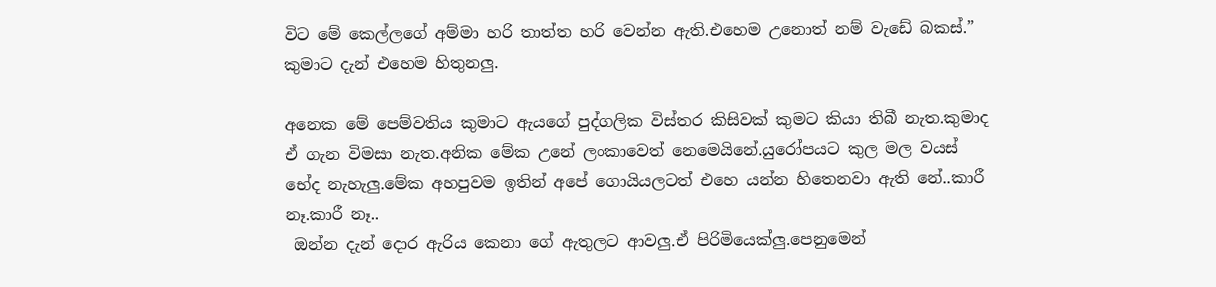විට මේ කෙල්ලගේ අම්මා හරි තාත්ත හරි වෙන්න ඇති.එහෙම උනොත් නම් වැඩේ බකස්.”
කුමාට දැන් එහෙම හිතුනලු.

අනෙක මේ පෙම්වතිය කුමාට ඇයගේ පුද්ගලික විස්තර කිසිවක් කුමට කියා තිබී නැත.කුමාද ඒ ගැන විමසා නැත.අනික මේක උනේ ලංකාවෙත් නෙමෙයිනේ.යුරෝපයට කුල මල වයස් භේද නැහැලු.මේක අහපුවම ඉතින් අපේ ගොයියලටත් එහෙ යන්න හිතෙනවා ඇති නේ..කාරී නෑ.කාරී නෑ..
 ඔන්න දැන් දොර ඇරිය කෙනා ගේ ඇතුලට ආවලු.ඒ පිරිමියෙක්ලු.පෙනුමෙන්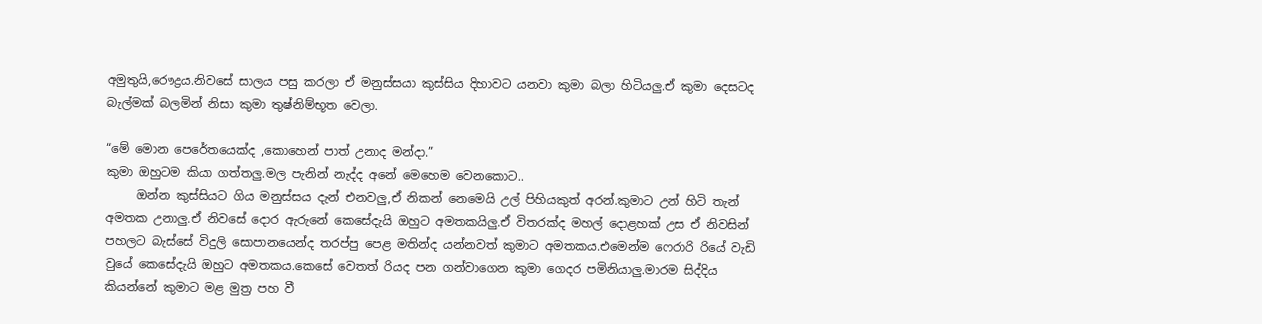අමුතුයි,රෞද්‍රය.නිවසේ සාලය පසු කරලා ඒ මනුස්සයා කුස්සිය දිහාවට යනවා කුමා බලා හිටියලු.ඒ කුමා දෙසටද බැල්මක් බලමින් නිසා කුමා තුෂ්නිම්භූත වෙලා.

“මේ මොන පෙරේතයෙක්ද ,කොහෙන් පාත් උනාද මන්දා.”
කුමා ඔහුටම කියා ගත්තලු.මල පැනින් නැද්ද අනේ මෙහෙම වෙනකොට..
     ඔන්න කුස්සියට ගිය මනුස්සය දැන් එනවලු,ඒ නිකන් නෙමෙයි උල් පිහියකුත් අරන්.කුමාට උන් හිටි තැන් අමතක උනාලු.ඒ නිවසේ දොර ඇරුනේ කෙසේදැයි ඔහුට අමතකයිලු.ඒ විතරක්ද මහල් දොළහක් උස ඒ නිවසින් පහලට බැස්සේ විදුලි සොපානයෙන්ද තරප්පු පෙළ මතින්ද යන්නවත් කුමාට අමතකය.එමෙන්ම ෆෙරාරි රියේ වැඩි වුයේ කෙසේදැයි ඔහුට අමතකය.කෙසේ වෙතත් රියද පන ගන්වාගෙන කුමා ගෙදර පමිනියාලු.මාරම සිද්දිය කියන්නේ කුමාට මළ මුත්‍ර පහ වී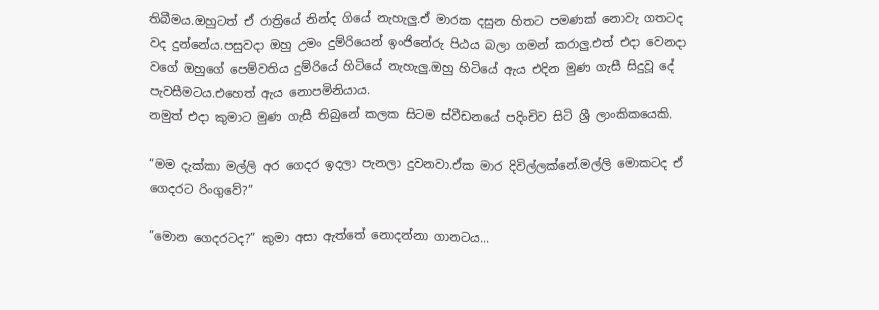තිබීමය.ඔහුටත් ඒ රාත්‍රියේ නින්ද ගියේ නැහැලු.ඒ මාරක දසුන හිතට පමණක් නොවැ ගතටද වද දුන්නේය.පසුවදා ඔහු උමං දුම්රියෙන් ඉංජිනේරු පිඨය බලා ගමන් කරාලු.එත් එදා වෙනදා වගේ ඔහුගේ පෙම්වතිය දුම්රියේ හිටියේ නැහැලු.ඔහු හිටියේ ඇය එදින මුණ ගැසී සිදුවූ දේ පැවසීමටය.එහෙත් ඇය නොපමිනියාය.
නමුත් එදා කුමාට මුණ ගැසී තිබුනේ කලක සිටම ස්වීඩනයේ පදිංචිව සිටි ශ්‍රී ලාංකිකයෙකි.

“මම දැක්කා මල්ලි අර ගෙදර ඉදලා පැනලා දුවනවා.ඒක මාර දිවිල්ලක්නේ.මල්ලි මොකටද ඒ ගෙදරට රිංගුවේ?”

”මොන ගෙදරටද?” කුමා අසා ඇත්තේ නොදන්නා ගානටය...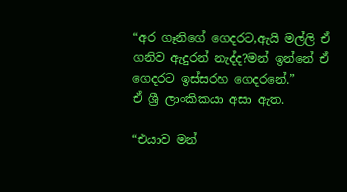“අර ගෑනිගේ ගෙදරට,ඇයි මල්ලි ඒ ගනිව ඇදුරන් නැද්ද?මන් ඉන්නේ ඒ ගෙදරට ඉස්සරහ ගෙදරනේ.”
ඒ ශ්‍රී ලාංකිකයා අසා ඇත.

“එයාව මන්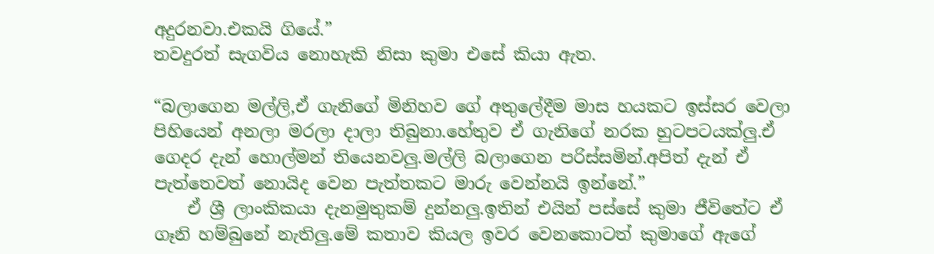අදුරනවා.එකයි ගියේ.”
තවදුරත් සැගවිය නොහැකි නිසා කුමා එසේ කියා ඇත.

“බලාගෙන මල්ලි,ඒ ගැනිගේ මිනිහව ගේ අතුලේදීම මාස හයකට ඉස්සර වෙලා පිහියෙන් අනලා මරලා දාලා තිබුනා.හේතුව ඒ ගැනිගේ නරක හුටපටයක්ලු.ඒ ගෙදර දැන් හොල්මන් තියෙනවලු.මල්ලි බලාගෙන පරිස්සමින්.අපිත් දැන් ඒ පැත්තෙවත් නොයිද වෙන පැත්තකට මාරු වෙන්නයි ඉන්නේ.”
    ඒ ශ්‍රී ලාංකිකයා දැනමුතුකම් දුන්නලු.ඉතින් එයින් පස්සේ කුමා ජීවිතේට ඒ ගෑනි හම්බුනේ නැතිලු.මේ කතාව කියල ඉවර වෙනකොටත් කුමාගේ ඇගේ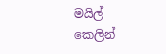මයිල් කෙලින්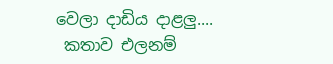වෙලා දාඩිය දාළලු....
 කතාව එලනම්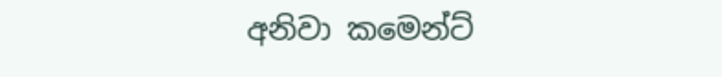අනිවා කමෙන්ට්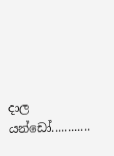දාල යන්ඩෝ............